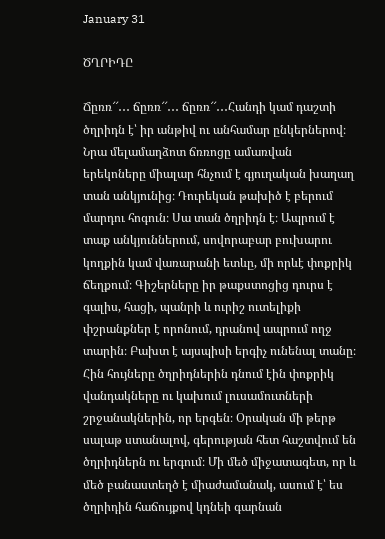January 31

ԾՂՐԻԴԸ

Ճըռռ՜՜․․․ ճըռռ՜՜․․․ ճըռռ՜՜․․․Հանդի կամ դաշտի ծղրիդն է՝ իր անթիվ ու անհամար ընկերներով։ Նրա մելամաղձոտ ճռռոցը ամառվան երեկոները միալար հնչում է գյուղական խաղաղ տան անկյունից։ Դուրեկան թախիծ է բերում մարդու հոգուն։ Սա տան ծղրիդն է։ Ապրում է տաք անկյուններում, սովորաբար բուխարու կողքին կամ վառարանի ետևը, մի որևէ փոքրիկ ճեղքում։ Գիշերները իր թաքստոցից դուրս է գալիս, հացի, պանրի և ուրիշ ուտելիքի փշրանքներ է որոնում, դրանով ապրում ողջ տարին։ Բախտ է այսպիսի երգիչ ունենալ տանը։ Հին հույները ծղրիդներին դնում էին փոքրիկ վանդակները ու կախում լուսամուտների շրջանակներին, որ երգեն։ Օրական մի թերթ սալաթ ստանալով, գերության հետ հաշտվում են ծղրիդներն ու երգում։ Մի մեծ միջատագետ, որ և մեծ բանաստեղծ է միաժամանակ, ասում է՝ ես ծղրիդին հաճույքով կդնեի գարնան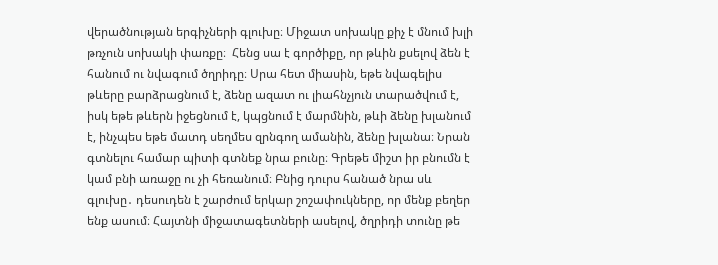վերածնության երգիչների գլուխը։ Միջատ սոխակը քիչ է մնում խլի թռչուն սոխակի փառքը։  Հենց սա է գործիքը, որ թևին քսելով ձեն է հանում ու նվագում ծղրիդը։ Սրա հետ միասին, եթե նվագելիս թևերը բարձրացնում է, ձենը ազատ ու լիահնչյուն տարածվում է, իսկ եթե թևերն իջեցնում է, կպցնում է մարմնին, թևի ձենը խլանում է, ինչպես եթե մատդ սեղմես զրնգող ամանին, ձենը խլանա։ Նրան գտնելու համար պիտի գտնեք նրա բունը։ Գրեթե միշտ իր բնումն է կամ բնի առաջը ու չի հեռանում։ Բնից դուրս հանած նրա սև գլուխը․ դեսուդեն է շարժում երկար շոշափուկները, որ մենք բեղեր ենք ասում։ Հայտնի միջատագետների ասելով, ծղրիդի տունը թե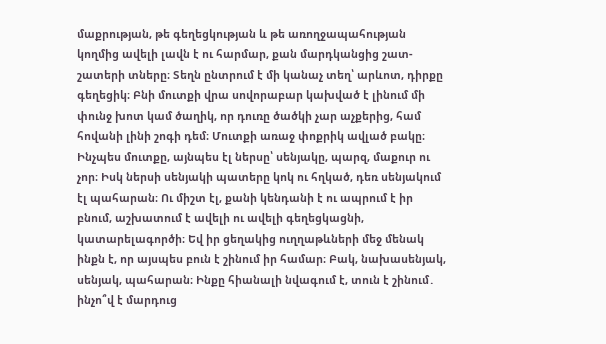մաքրության, թե գեղեցկության և թե առողջապահության կողմից ավելի լավն է ու հարմար, քան մարդկանցից շատ-շատերի տները։ Տեղն ընտրում է մի կանաչ տեղ՝ արևոտ, դիրքը գեղեցիկ։ Բնի մուտքի վրա սովորաբար կախված է լինում մի փունջ խոտ կամ ծաղիկ, որ դուռը ծածկի չար աչքերից, համ հովանի լինի շոգի դեմ։ Մուտքի առաջ փոքրիկ ավլած բակը։ Ինչպես մուտքը, այնպես էլ ներսը՝ սենյակը, պարզ, մաքուր ու չոր։ Իսկ ներսի սենյակի պատերը կոկ ու հղկած, դեռ սենյակում էլ պահարան։ Ու միշտ էլ, քանի կենդանի է ու ապրում է իր բնում, աշխատում է ավելի ու ավելի գեղեցկացնի, կատարելագործի։ Եվ իր ցեղակից ուղղաթևների մեջ մենակ ինքն է, որ այսպես բուն է շինում իր համար։ Բակ, նախասենյակ, սենյակ, պահարան։ Ինքը հիանալի նվագում է, տուն է շինում․ ինչո՞վ է մարդուց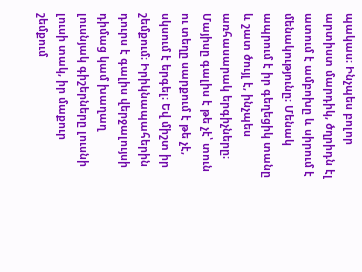պակաս։ Ինչպես բոլոր արտիստ մարդիկ, ծղրիդն էլ ատում է ամբոխը և սիրում է մենակությունը։ Մենակ ապրում է իր գեղեցիկ տանը և շատ ծույլ է, ինչպես առհասարակ երգիչները։ Մայիսը գալիս է թե չէ՝ տուն ու տեղը սարքում է թե չէ, սկսում է երգել։ Եվ միշտ իր շեմքում։ Իրիկնապահերին դուրս է գալիս վերջալույսի դիմաց կամ խաղաղ լուսնյակ գիշերները լուսնի լուսի տակ, իր մաքուր շեմքում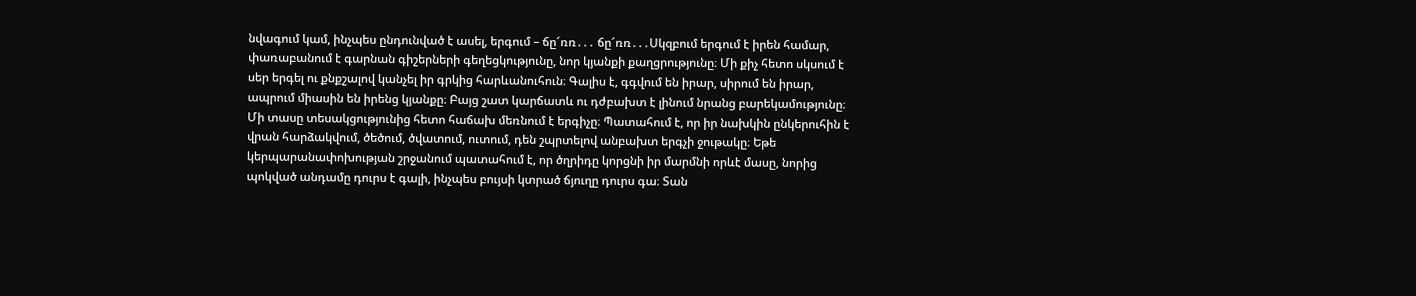նվագում կամ, ինչպես ընդունված է ասել, երգում – ճը՜ռռ․․․ ճը՜ռռ․․․Սկզբում երգում է իրեն համար, փառաբանում է գարնան գիշերների գեղեցկությունը, նոր կյանքի քաղցրությունը։ Մի քիչ հետո սկսում է սեր երգել ու քնքշալով կանչել իր գրկից հարևանուհուն։ Գալիս է, գգվում են իրար, սիրում են իրար, ապրում միասին են իրենց կյանքը։ Բայց շատ կարճատև ու դժբախտ է լինում նրանց բարեկամությունը։ Մի տասը տեսակցությունից հետո հաճախ մեռնում է երգիչը։ Պատահում է, որ իր նախկին ընկերուհին է վրան հարձակվում, ծեծում, ծվատում, ուտում, դեն շպրտելով անբախտ երգչի ջութակը։ Եթե կերպարանափոխության շրջանում պատահում է, որ ծղրիդը կորցնի իր մարմնի որևէ մասը, նորից պոկված անդամը դուրս է գալի, ինչպես բույսի կտրած ճյուղը դուրս գա։ Տան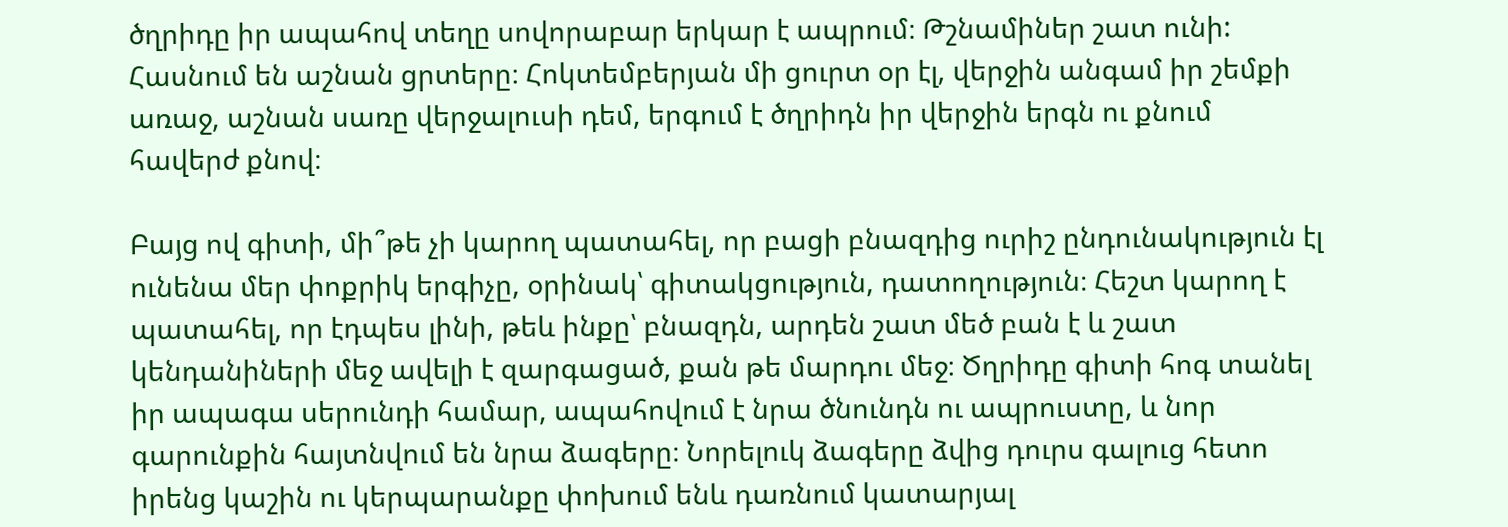ծղրիդը իր ապահով տեղը սովորաբար երկար է ապրում։ Թշնամիներ շատ ունի: Հասնում են աշնան ցրտերը։ Հոկտեմբերյան մի ցուրտ օր էլ, վերջին անգամ իր շեմքի առաջ, աշնան սառը վերջալուսի դեմ, երգում է ծղրիդն իր վերջին երգն ու քնում հավերժ քնով։

Բայց ով գիտի, մի՞թե չի կարող պատահել, որ բացի բնազդից ուրիշ ընդունակություն էլ ունենա մեր փոքրիկ երգիչը, օրինակ՝ գիտակցություն, դատողություն։ Հեշտ կարող է պատահել, որ էդպես լինի, թեև ինքը՝ բնազդն, արդեն շատ մեծ բան է և շատ կենդանիների մեջ ավելի է զարգացած, քան թե մարդու մեջ։ Ծղրիդը գիտի հոգ տանել իր ապագա սերունդի համար, ապահովում է նրա ծնունդն ու ապրուստը, և նոր գարունքին հայտնվում են նրա ձագերը։ Նորելուկ ձագերը ձվից դուրս գալուց հետո իրենց կաշին ու կերպարանքը փոխում ենև դառնում կատարյալ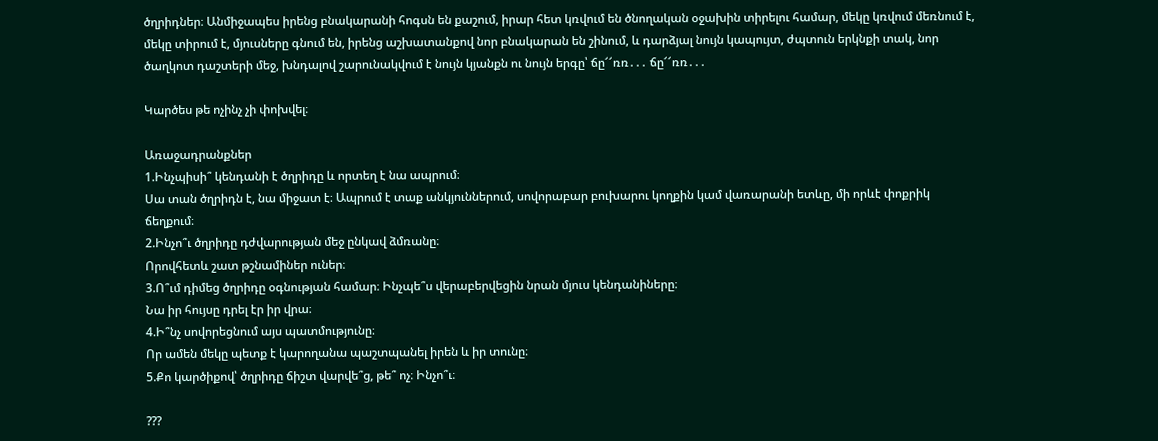ծղրիդներ։ Անմիջապես իրենց բնակարանի հոգսն են քաշում, իրար հետ կռվում են ծնողական օջախին տիրելու համար, մեկը կռվում մեռնում է, մեկը տիրում է, մյուսները գնում են, իրենց աշխատանքով նոր բնակարան են շինում, և դարձյալ նույն կապույտ, ժպտուն երկնքի տակ, նոր ծաղկոտ դաշտերի մեջ, խնդալով շարունակվում է նույն կյանքն ու նույն երգը՝ ճը՜՜ռռ․․․ ճը՜՜ռռ․․․

Կարծես թե ոչինչ չի փոխվել։

Առաջադրանքներ
1.Ինչպիսի՞ կենդանի է ծղրիդը և որտեղ է նա ապրում։
Սա տան ծղրիդն է, նա միջատ է։ Ապրում է տաք անկյուններում, սովորաբար բուխարու կողքին կամ վառարանի ետևը, մի որևէ փոքրիկ ճեղքում։
2.Ինչո՞ւ ծղրիդը դժվարության մեջ ընկավ ձմռանը։
Որովհետև շատ թշնամիներ ուներ։
3.Ո՞ւմ դիմեց ծղրիդը օգնության համար։ Ինչպե՞ս վերաբերվեցին նրան մյուս կենդանիները։
Նա իր հույսը դրել էր իր վրա։
4.Ի՞նչ սովորեցնում այս պատմությունը։
Որ ամեն մեկը պետք է կարողանա պաշտպանել իրեն և իր տունը։
5.Քո կարծիքով՝ ծղրիդը ճիշտ վարվե՞ց, թե՞ ոչ։ Ինչո՞ւ։

???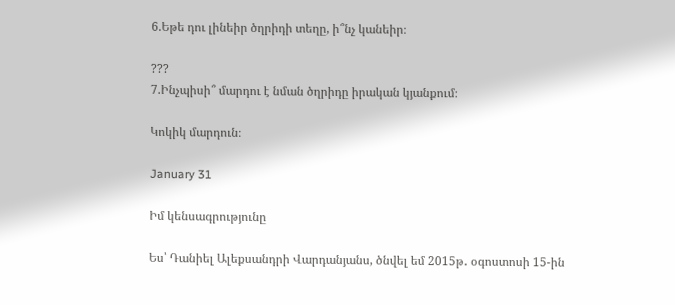6.Եթե դու լինեիր ծղրիդի տեղը, ի՞նչ կանեիր։

???
7.Ինչպիսի՞ մարդու է նման ծղրիդը իրական կյանքում։

Կոկիկ մարդուն։

January 31

Իմ կենսագրությունը

Ես՝ Դանիել Ալեքսանդրի Վարդանյանս, ծնվել եմ 2015թ․ օգոստոսի 15-ին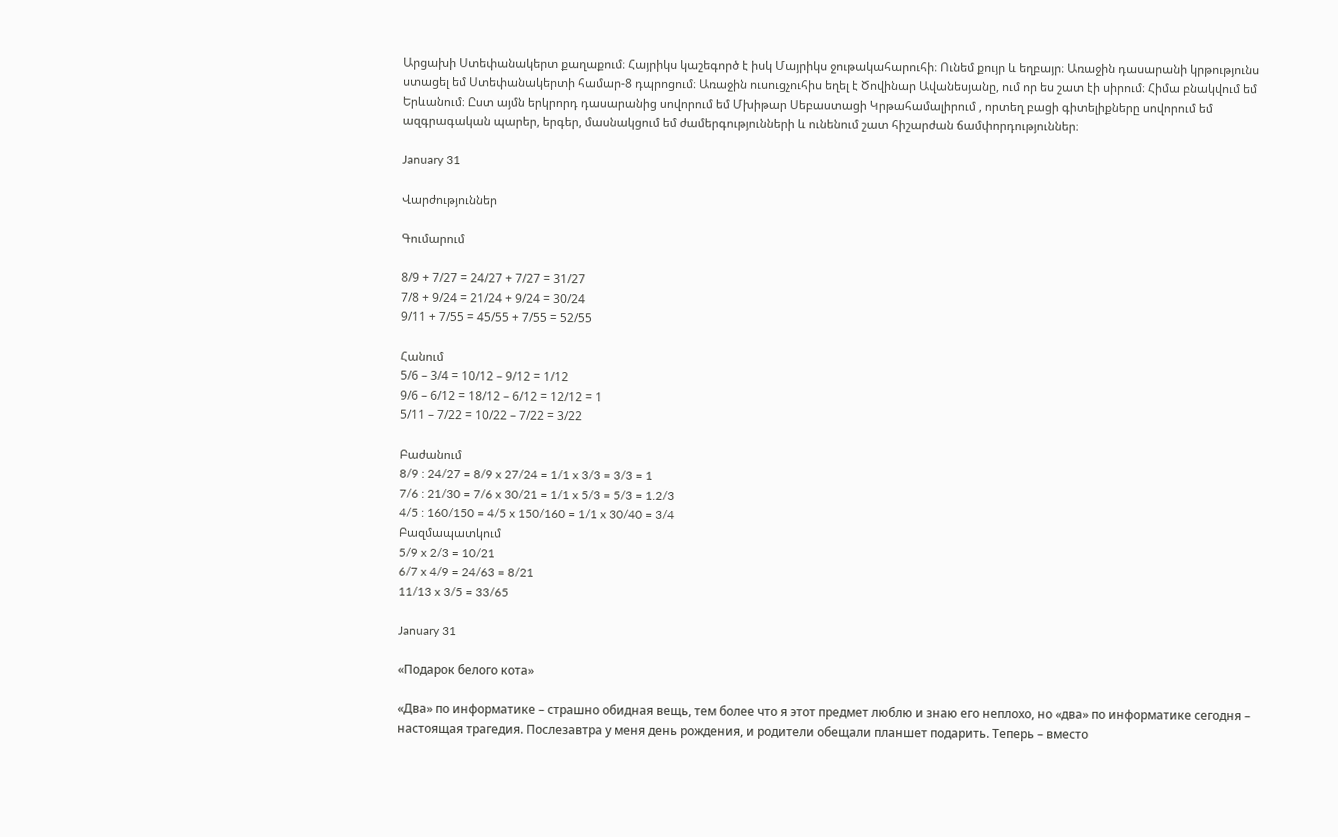Արցախի Ստեփանակերտ քաղաքում։ Հայրիկս կաշեգործ է իսկ Մայրիկս ջութակահարուհի։ Ունեմ քույր և եղբայր։ Առաջին դասարանի կրթությունս ստացել եմ Ստեփանակերտի համար-8 դպրոցում։ Առաջին ուսուցչուհիս եղել է Ծովինար Ավանեսյանը, ում որ ես շատ էի սիրում։ Հիմա բնակվում եմ Երևանում։ Ըստ այմն երկրորդ դասարանից սովորում եմ Մխիթար Սեբաստացի Կրթահամալիրում , որտեղ բացի գիտելիքները սովորում եմ ազգրագական պարեր, երգեր, մասնակցում եմ ժամերգությունների և ունենում շատ հիշարժան ճամփորդություններ։

January 31

Վարժություններ

Գումարում

8/9 + 7/27 = 24/27 + 7/27 = 31/27
7/8 + 9/24 = 21/24 + 9/24 = 30/24
9/11 + 7/55 = 45/55 + 7/55 = 52/55

Հանում
5/6 – 3/4 = 10/12 – 9/12 = 1/12
9/6 – 6/12 = 18/12 – 6/12 = 12/12 = 1
5/11 – 7/22 = 10/22 – 7/22 = 3/22

Բաժանում
8/9 : 24/27 = 8/9 x 27/24 = 1/1 x 3/3 = 3/3 = 1
7/6 : 21/30 = 7/6 x 30/21 = 1/1 x 5/3 = 5/3 = 1.2/3
4/5 : 160/150 = 4/5 x 150/160 = 1/1 x 30/40 = 3/4
Բազմապատկում
5/9 x 2/3 = 10/21
6/7 x 4/9 = 24/63 = 8/21
11/13 x 3/5 = 33/65

January 31

«Подарок белого кота»

«Два» по информатике – страшно обидная вещь, тем более что я этот предмет люблю и знаю его неплохо, но «два» по информатике сегодня – настоящая трагедия. Послезавтра у меня день рождения, и родители обещали планшет подарить. Теперь – вместо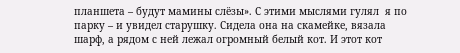планшета – будут мамины слёзы». С этими мыслями гулял  я по парку – и увидел старушку. Сидела она на скамейке, вязала шарф, а рядом с ней лежал огромный белый кот. И этот кот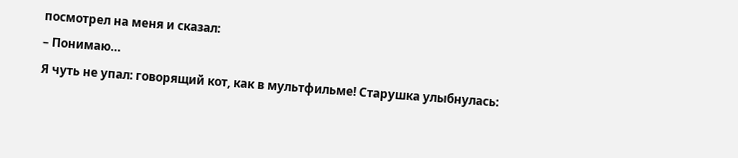посмотрел на меня и сказал:
– Понимаю…
Я чуть не упал: говорящий кот, как в мультфильме! Старушка улыбнулась: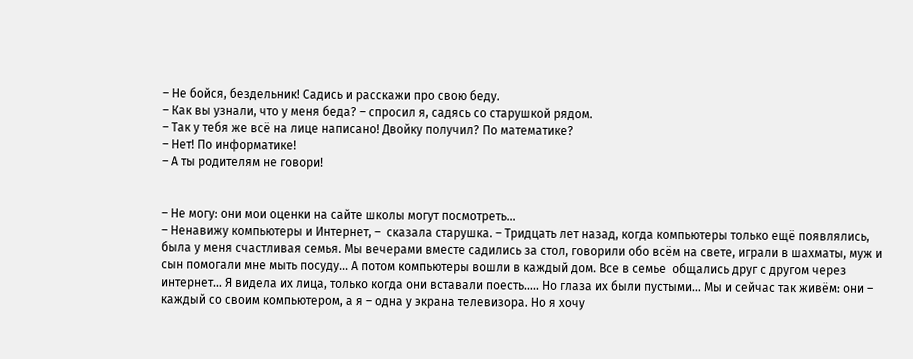– Не бойся, бездельник! Садись и расскажи про свою беду.
– Как вы узнали, что у меня беда? – спросил я, садясь со старушкой рядом.
– Так у тебя же всё на лице написано! Двойку получил? По математике?
– Нет! По информатике!
– А ты родителям не говори!


– Не могу: они мои оценки на сайте школы могут посмотреть…
– Ненавижу компьютеры и Интернет, –  сказала старушка. – Тридцать лет назад, когда компьютеры только ещё появлялись, была у меня счастливая семья. Мы вечерами вместе садились за стол, говорили обо всём на свете, играли в шахматы, муж и сын помогали мне мыть посуду… А потом компьютеры вошли в каждый дом. Все в семье  общались друг с другом через интернет… Я видела их лица, только когда они вставали поесть….. Но глаза их были пустыми… Мы и сейчас так живём: они – каждый со своим компьютером, а я – одна у экрана телевизора. Но я хочу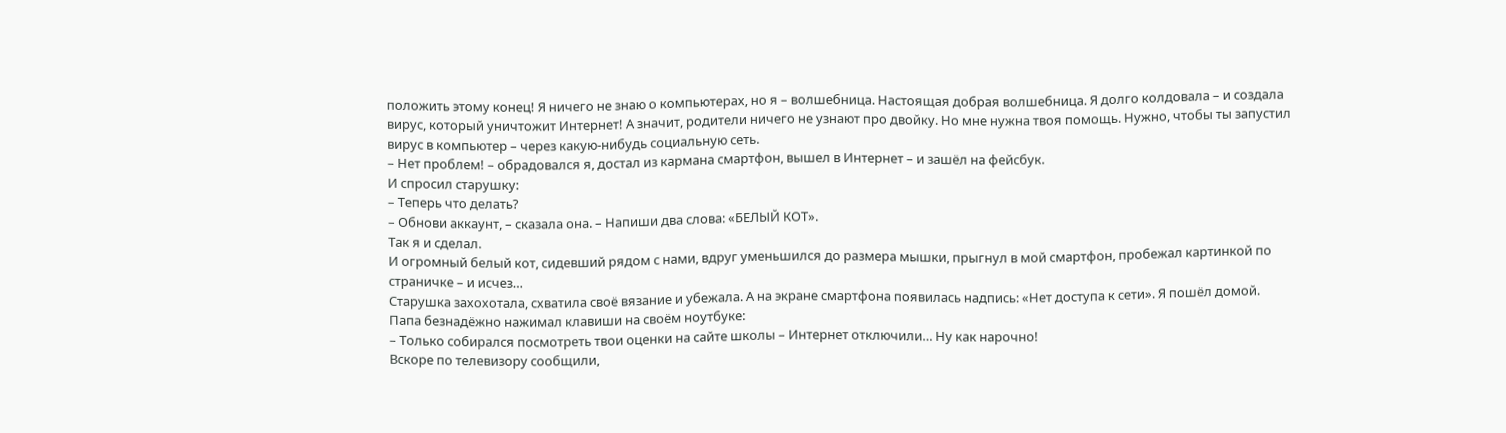положить этому конец! Я ничего не знаю о компьютерах, но я – волшебница. Настоящая добрая волшебница. Я долго колдовала – и создала вирус, который уничтожит Интернет! А значит, родители ничего не узнают про двойку. Но мне нужна твоя помощь. Нужно, чтобы ты запустил вирус в компьютер – через какую-нибудь социальную сеть.
– Нет проблем! – обрадовался я, достал из кармана смартфон, вышел в Интернет – и зашёл на фейсбук.
И спросил старушку:
– Теперь что делать?
– Обнови аккаунт, – сказала она. – Напиши два слова: «БЕЛЫЙ КОТ».
Так я и сделал.
И огромный белый кот, сидевший рядом с нами, вдруг уменьшился до размера мышки, прыгнул в мой смартфон, пробежал картинкой по страничке – и исчез…
Старушка захохотала, схватила своё вязание и убежала. А на экране смартфона появилась надпись: «Нет доступа к сети». Я пошёл домой.
Папа безнадёжно нажимал клавиши на своём ноутбуке:
– Только собирался посмотреть твои оценки на сайте школы – Интернет отключили… Ну как нарочно!
Вскоре по телевизору сообщили,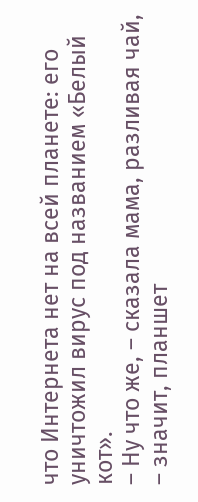что Интернета нет на всей планете: его уничтожил вирус под названием «Белый кот».
– Ну что же, – сказала мама, разливая чай, – значит, планшет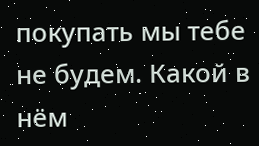покупать мы тебе не будем. Какой в нём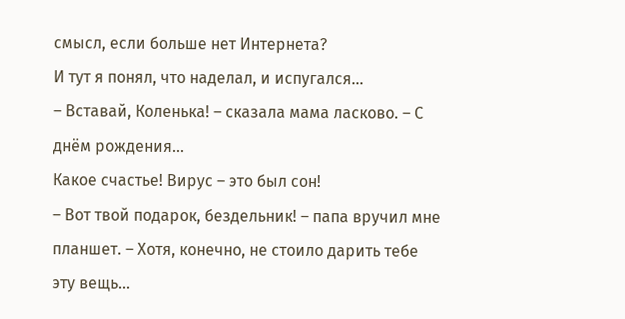смысл, если больше нет Интернета?
И тут я понял, что наделал, и испугался…
– Вставай, Коленька! – сказала мама ласково. – С днём рождения…
Какое счастье! Вирус – это был сон!
– Вот твой подарок, бездельник! – папа вручил мне планшет. – Хотя, конечно, не стоило дарить тебе эту вещь…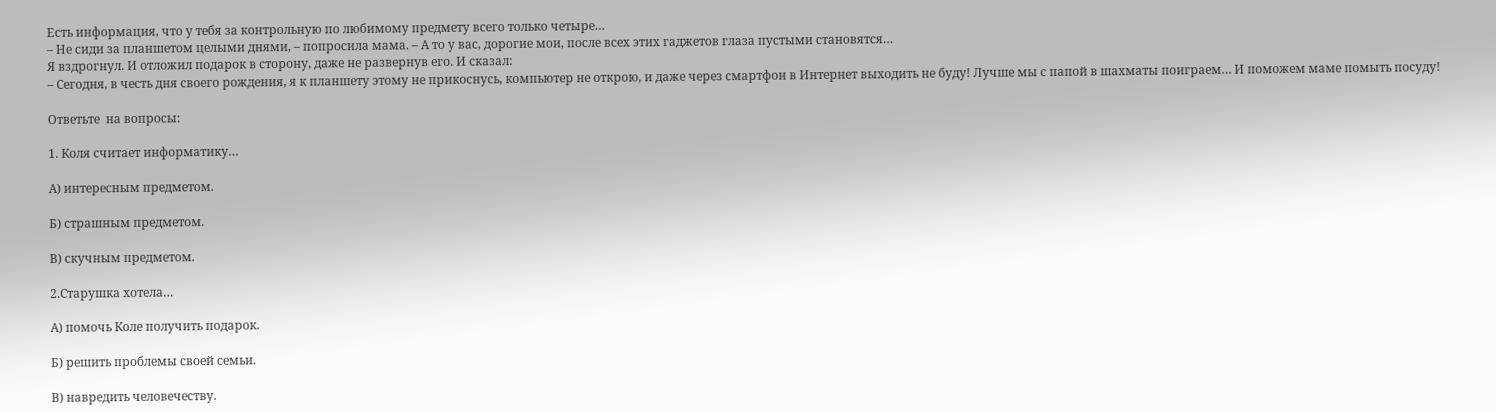Есть информация, что у тебя за контрольную по любимому предмету всего только четыре…
– Не сиди за планшетом целыми днями, – попросила мама. – А то у вас, дорогие мои, после всех этих гаджетов глаза пустыми становятся…
Я вздрогнул. И отложил подарок в сторону, даже не развернув его. И сказал:
– Сегодня, в честь дня своего рождения, я к планшету этому не прикоснусь, компьютер не открою, и даже через смартфон в Интернет выходить не буду! Лучше мы с папой в шахматы поиграем… И поможем маме помыть посуду!

Ответьте  на вопросы:

1. Коля считает информатику…

А) интересным предметом.

Б) страшным предметом.

В) скучным предметом.

2.Старушка хотела…

А) помочь Коле получить подарок.

Б) решить проблемы своей семьи.

В) навредить человечеству.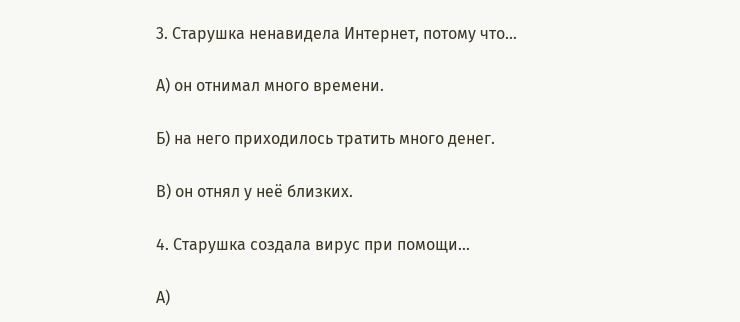3. Старушка ненавидела Интернет, потому что…

А) он отнимал много времени.

Б) на него приходилось тратить много денег.

В) он отнял у неё близких.

4. Старушка создала вирус при помощи…

А)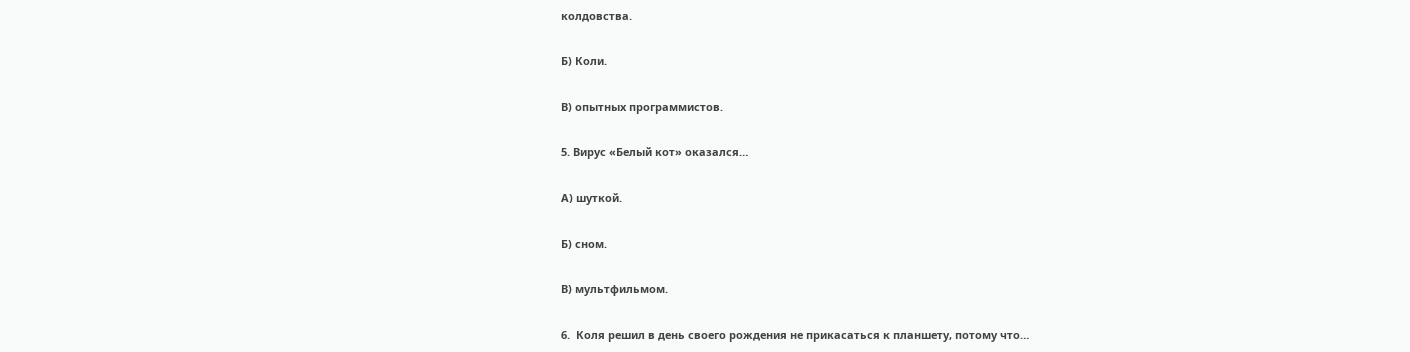колдовства.

Б) Коли.

В) опытных программистов.

5. Вирус «Белый кот» оказался…

А) шуткой.

Б) сном.

В) мультфильмом.

6.  Коля решил в день своего рождения не прикасаться к планшету, потому что…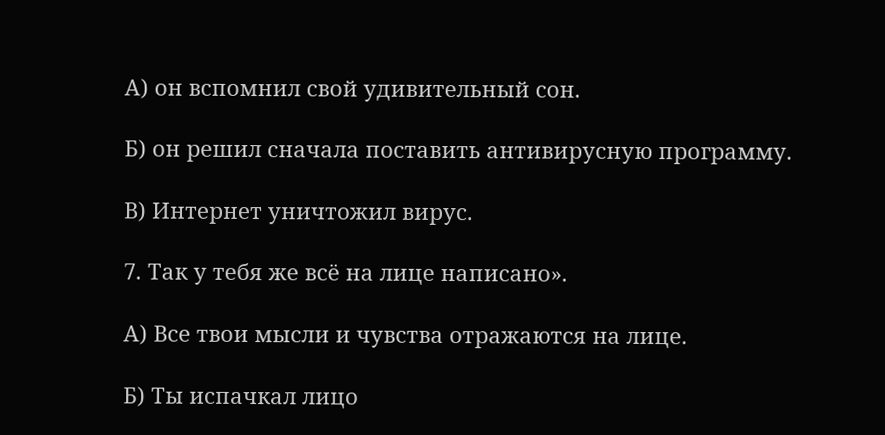А) он вспомнил свой удивительный сон.

Б) он решил сначала поставить антивирусную программу.

В) Интернет уничтожил вирус.

7. Так у тебя же всё на лице написано».

А) Все твои мысли и чувства отражаются на лице.

Б) Ты испачкал лицо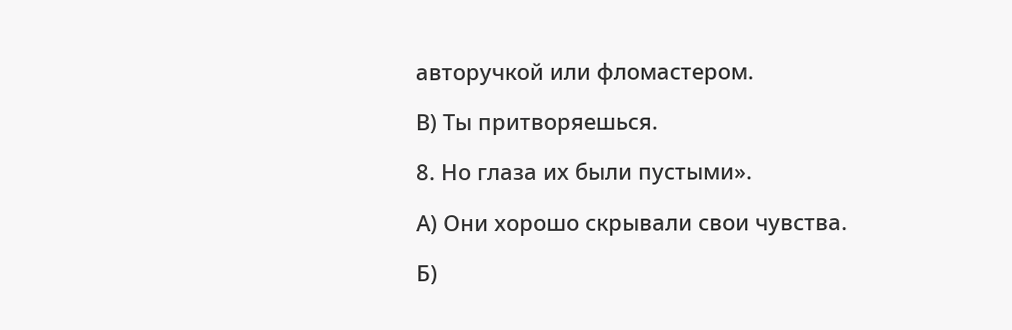авторучкой или фломастером.

В) Ты притворяешься.

8. Но глаза их были пустыми».

А) Они хорошо скрывали свои чувства.

Б)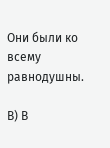Они были ко всему равнодушны.

В) В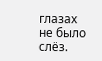глазах не было слёз.